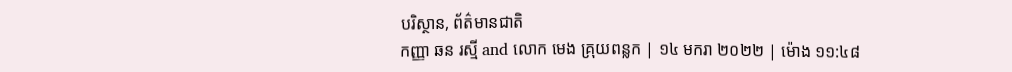បរិស្ថាន, ព័ត៌មានជាតិ
កញ្ញា ឆន រស្មី and លោក មេង គ្រុយពន្លក | ១៤ មករា ២០២២ | ម៉ោង ១១:៤៨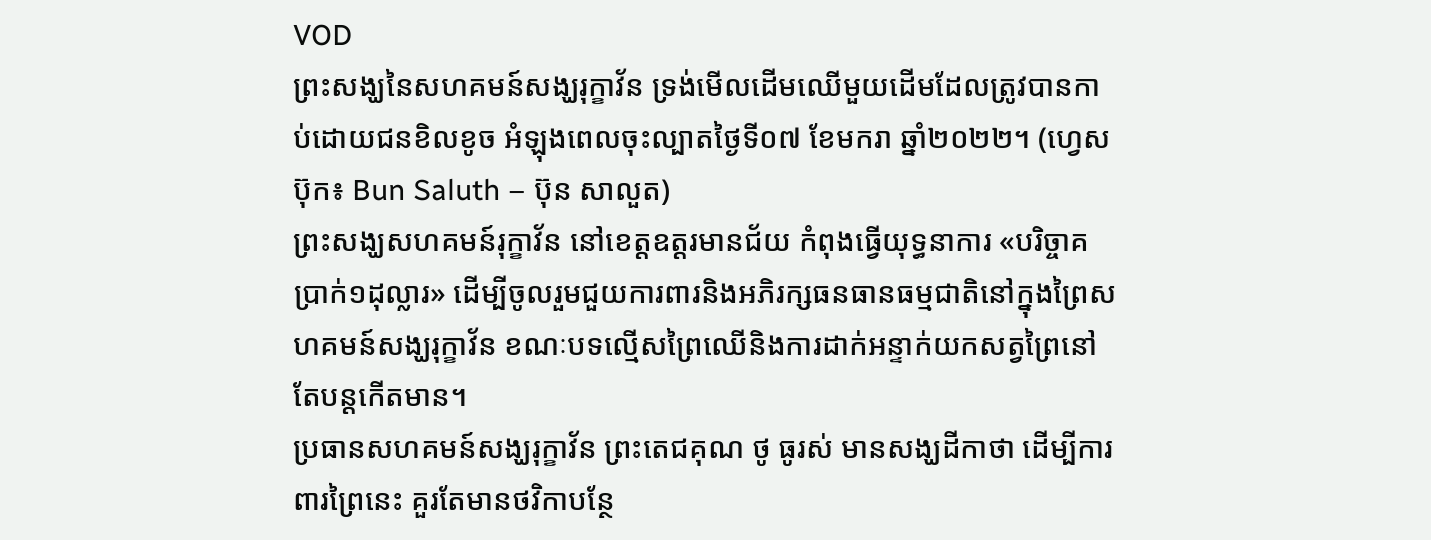VOD
ព្រះសង្ឃនៃសហគមន៍សង្ឃរុក្ខាវ័ន ទ្រង់មើលដើមឈើមួយដើមដែលត្រូវបានកាប់ដោយជនខិលខូច អំឡុងពេលចុះល្បាតថ្ងៃទី០៧ ខែមករា ឆ្នាំ២០២២។ (ហ្វេសប៊ុក៖ Bun Saluth – ប៊ុន សាលួត)
ព្រះសង្ឃសហគមន៍រុក្ខាវ័ន នៅខេត្តឧត្ដរមានជ័យ កំពុងធ្វើយុទ្ធនាការ «បរិច្ចាគប្រាក់១ដុល្លារ» ដើម្បីចូលរួមជួយការពារនិងអភិរក្សធនធានធម្មជាតិនៅក្នុងព្រៃសហគមន៍សង្ឃរុក្ខាវ័ន ខណៈបទល្មើសព្រៃឈើនិងការដាក់អន្ទាក់យកសត្វព្រៃនៅតែបន្តកើតមាន។
ប្រធានសហគមន៍សង្ឃរុក្ខាវ័ន ព្រះតេជគុណ ថូ ធូរស់ មានសង្ឃដីកាថា ដើម្បីការពារព្រៃនេះ គួរតែមានថវិកាបន្ថែ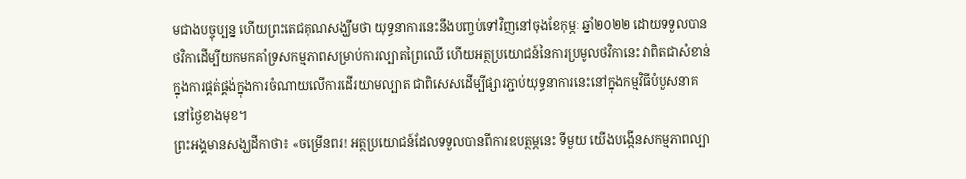មជាងបច្ចុប្បន្ន ហើយព្រះតេជគុណសង្ឃឹមថា យុទ្ធនាការនេះនឹងបញ្ចប់ទៅវិញនៅចុងខែកុម្ភៈ ឆ្នាំ២០២២ ដោយទទួលបានថវិកាដើម្បីយកមកគាំទ្រសកម្មភាពសម្រាប់ការល្បាតព្រៃឈើ ហើយអត្ថប្រយោជន៍នៃការប្រមូលថវិកានេះ វាពិតជាសំខាន់ក្នុងការផ្គត់ផ្គង់ក្នុងការចំណាយលើការដើរយាមល្បាត ជាពិសេសដើម្បីផ្សារភ្ជាប់យុទ្ធនាការនេះនៅក្នុងកម្មវិធីបំបួសនាគនៅថ្ងៃខាងមុខ។
ព្រះអង្គមានសង្ឃដីកាថា៖ «ចម្រើនពរ! អត្ថប្រយោជន៍ដែលទទួលបានពីការឧបត្ថម្ភនេះ ទីមួយ យើងបង្កើនសកម្មភាពល្បា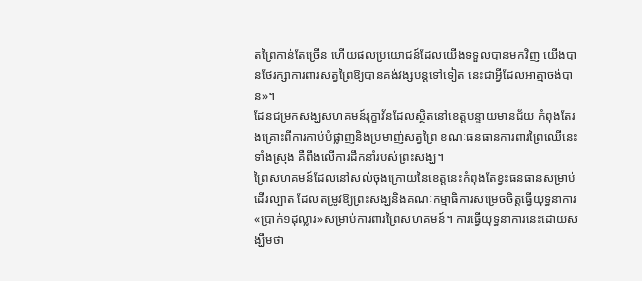តព្រៃកាន់តែច្រើន ហើយផលប្រយោជន៍ដែលយើងទទួលបានមកវិញ យើងបានថែរក្សាការពារសត្វព្រៃឱ្យបានគង់វង្សបន្តទៅទៀត នេះជាអ្វីដែលអាត្មាចង់បាន»។
ដែនជម្រកសង្ឃសហគមន៍រុក្ខាវ័នដែលស្ថិតនៅខេត្តបន្ទាយមានជ័យ កំពុងតែរងគ្រោះពីការកាប់បំផ្លាញនិងប្រមាញ់សត្វព្រៃ ខណៈធនធានការពារព្រៃឈើនេះទាំងស្រុង គឺពឹងលើការដឹកនាំរបស់ព្រះសង្ឃ។
ព្រៃសហគមន៍ដែលនៅសល់ចុងក្រោយនៃខេត្តនេះកំពុងតែខ្វះធនធានសម្រាប់ដើរល្បាត ដែលតម្រូវឱ្យព្រះសង្ឃនិងគណៈកម្មាធិការសម្រេចចិត្តធ្វើយុទ្ធនាការ«ប្រាក់១ដុល្លារ»សម្រាប់ការពារព្រៃសហគមន៍។ ការធ្វើយុទ្ធនាការនេះដោយសង្ឃឹមថា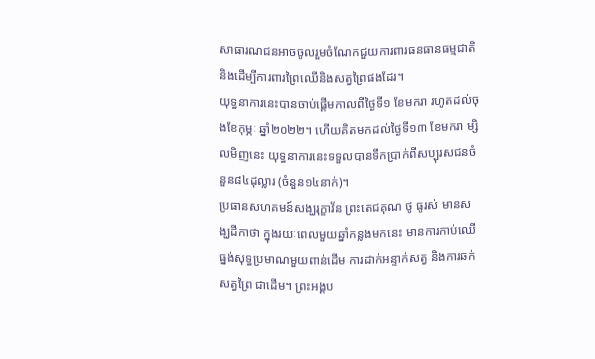សាធារណជនអាចចូលរួមចំណែកជួយការពារធនធានធម្មជាតិ និងដើម្បីការពារព្រៃឈើនិងសត្វព្រៃផងដែរ។
យុទ្ធនាការនេះបានចាប់ផ្ដើមកាលពីថ្ងៃទី១ ខែមករា រហូតដល់ចុងខែកុម្ភៈ ឆ្នាំ២០២២។ ហើយគិតមកដល់ថ្ងៃទី១៣ ខែមករា ម្សិលមិញនេះ យុទ្ធនាការនេះទទួលបានទឹកប្រាក់ពីសប្បុរសជនចំនួន៨៤ដុល្លារ (ចំនួន១៤នាក់)។
ប្រធានសហគមន៍សង្ឃរុក្ខាវ័ន ព្រះតេជគុណ ថូ ធូរស់ មានសង្ឃដីកាថា ក្នុងរយៈពេលមួយឆ្នាំកន្លងមកនេះ មានការកាប់ឈើធ្នង់សុទ្ធប្រមាណមួយពាន់ដើម ការដាក់អន្ទាក់សត្វ និងការឆក់សត្វព្រៃ ជាដើម។ ព្រះអង្គប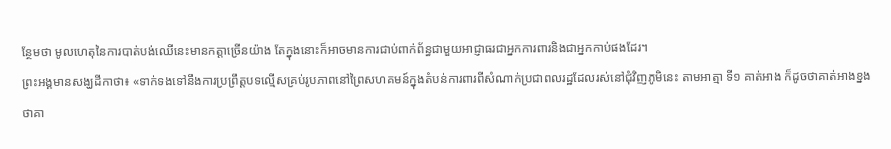ន្ថែមថា មូលហេតុនៃការបាត់បង់ឈើនេះមានកត្តាច្រើនយ៉ាង តែក្នុងនោះក៏អាចមានការជាប់ពាក់ព័ន្ធជាមួយអាជ្ញាធរជាអ្នកការពារនិងជាអ្នកកាប់ផងដែរ។
ព្រះអង្គមានសង្ឃដីកាថា៖ «ទាក់ទងទៅនឹងការប្រព្រឹត្តបទល្មើសគ្រប់រូបភាពនៅព្រៃសហគមន៍ក្នុងតំបន់ការពារពីសំណាក់ប្រជាពលរដ្ឋដែលរស់នៅជុំវិញភូមិនេះ តាមអាត្មា ទី១ គាត់អាង ក៏ដូចថាគាត់អាងខ្នង ថាគា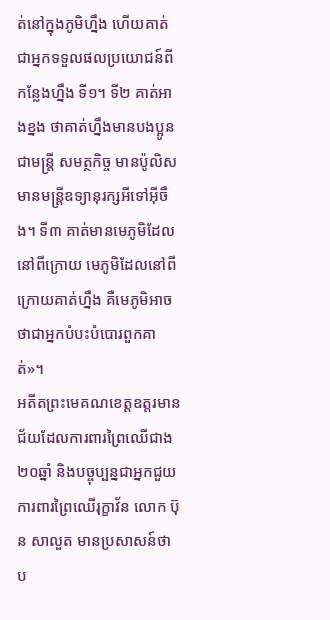ត់នៅក្នុងភូមិហ្នឹង ហើយគាត់ជាអ្នកទទួលផលប្រយោជន៍ពីកន្លែងហ្នឹង ទី១។ ទី២ គាត់អាងខ្នង ថាគាត់ហ្នឹងមានបងប្អូនជាមន្ត្រី សមត្ថកិច្ច មានប៉ូលិស មានមន្ត្រីឧទ្យានុរក្សអីទៅអ៊ីចឹង។ ទី៣ គាត់មានមេភូមិដែលនៅពីក្រោយ មេភូមិដែលនៅពីក្រោយគាត់ហ្នឹង គឺមេភូមិអាចថាជាអ្នកបំបះបំបោរពួកគាត់»។
អតីតព្រះមេគណខេត្តឧត្ដរមានជ័យដែលការពារព្រៃឈើជាង២០ឆ្នាំ និងបច្ចុប្បន្នជាអ្នកជួយការពារព្រៃឈើរុក្ខាវ័ន លោក ប៊ុន សាលួត មានប្រសាសន៍ថា ប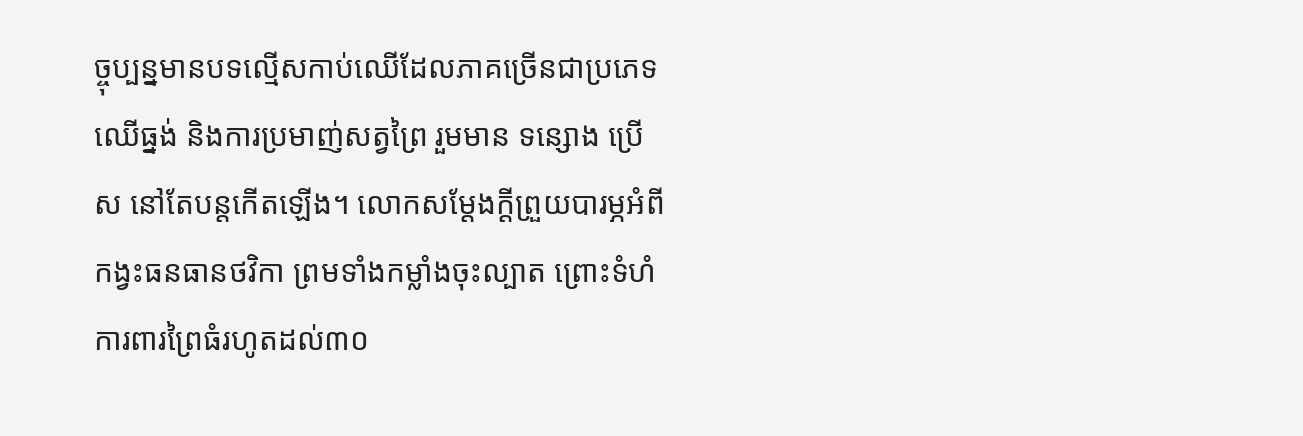ច្ចុប្បន្នមានបទល្មើសកាប់ឈើដែលភាគច្រើនជាប្រភេទឈើធ្នង់ និងការប្រមាញ់សត្វព្រៃ រួមមាន ទន្សោង ប្រើស នៅតែបន្តកើតឡើង។ លោកសម្ដែងក្ដីព្រួយបារម្ភអំពីកង្វះធនធានថវិកា ព្រមទាំងកម្លាំងចុះល្បាត ព្រោះទំហំការពារព្រៃធំរហូតដល់៣០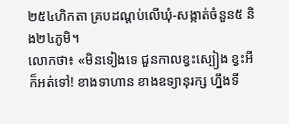២៥៤ហិកតា គ្របដណ្ដប់លើឃុំ-សង្កាត់ចំនួន៥ និង២៤ភូមិ។
លោកថា៖ «មិនទៀងទេ ជួនកាលខ្វះស្បៀង ខ្វះអីក៏អត់ទៅ! ខាងទាហាន ខាងឧទ្យានុរក្ស ហ្នឹងទី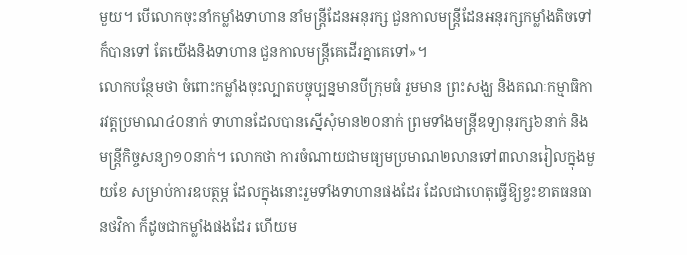មួយ។ បើលោកចុះនាំកម្លាំងទាហាន នាំមន្រ្តីដែនអនុរក្ស ជួនកាលមន្រ្តីដែនអនុរក្សកម្លាំងតិចទៅក៏បានទៅ តែយើងនិងទាហាន ជួនកាលមន្រ្តីគេដើរគ្នាគេទៅ»។
លោកបន្ថែមថា ចំពោះកម្លាំងចុះល្បាតបច្ចុប្បន្នមានបីក្រុមធំ រួមមាន ព្រះសង្ឃ និងគណៈកម្មាធិការវត្តប្រមាណ៤០នាក់ ទាហានដែលបានស្នើសុំមាន២០នាក់ ព្រមទាំងមន្រ្តីឧទ្យានុរក្ស៦នាក់ និងមន្រ្តីកិច្ចសន្យា១០នាក់។ លោកថា ការចំណាយជាមធ្យមប្រមាណ២លានទៅ៣លានរៀលក្នុងមួយខែ សម្រាប់ការឧបត្ថម្ភ ដែលក្នុងនោះរួមទាំងទាហានផងដែរ ដែលជាហេតុធ្វើឱ្យខ្វះខាតធនធានថវិកា ក៏ដូចជាកម្លាំងផងដែរ ហើយម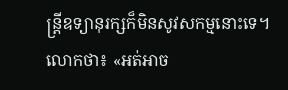ន្រ្តីឧទ្យានុរក្សក៏មិនសូវសកម្មនោះទេ។
លោកថា៖ «អត់អាច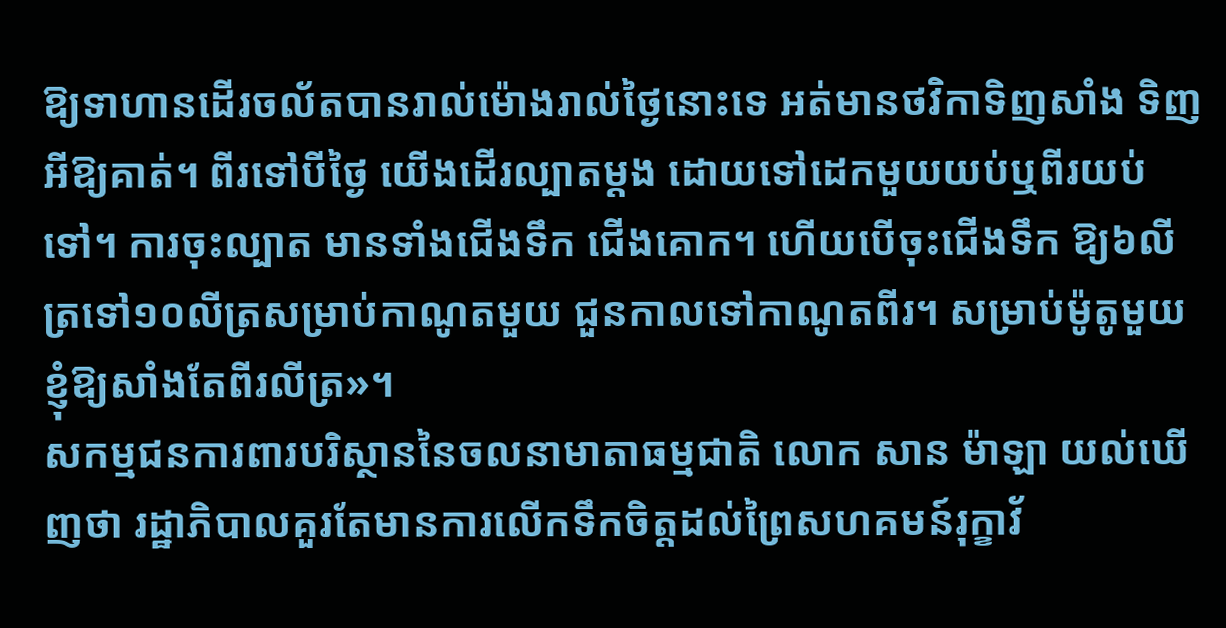ឱ្យទាហានដើរចល័តបានរាល់ម៉ោងរាល់ថ្ងៃនោះទេ អត់មានថវិកាទិញសាំង ទិញអីឱ្យគាត់។ ពីរទៅបីថ្ងៃ យើងដើរល្បាតម្ដង ដោយទៅដេកមួយយប់ឬពីរយប់ទៅ។ ការចុះល្បាត មានទាំងជើងទឹក ជើងគោក។ ហើយបើចុះជើងទឹក ឱ្យ៦លីត្រទៅ១០លីត្រសម្រាប់កាណូតមួយ ជួនកាលទៅកាណូតពីរ។ សម្រាប់ម៉ូតូមួយ ខ្ញុំឱ្យសាំងតែពីរលីត្រ»។
សកម្មជនការពារបរិស្ថាននៃចលនាមាតាធម្មជាតិ លោក សាន ម៉ាឡា យល់ឃើញថា រដ្ឋាភិបាលគួរតែមានការលើកទឹកចិត្តដល់ព្រៃសហគមន៍រុក្ខាវ័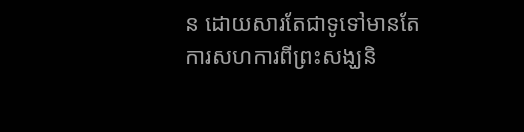ន ដោយសារតែជាទូទៅមានតែការសហការពីព្រះសង្ឃនិ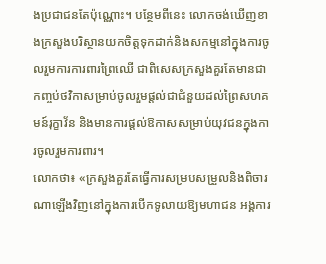ងប្រជាជនតែប៉ុណ្ណោះ។ បន្ថែមពីនេះ លោកចង់ឃើញខាងក្រសួងបរិស្ថានយកចិត្តទុកដាក់និងសកម្មនៅក្នុងការចូលរួមការការពារព្រៃឈើ ជាពិសេសក្រសួងគួរតែមានជាកញ្ចប់ថវិកាសម្រាប់ចូលរួមផ្ដល់ជាជំនួយដល់ព្រៃសហគមន៍រុក្ខាវ័ន និងមានការផ្ដល់ឱកាសសម្រាប់យុវជនក្នុងការចូលរួមការពារ។
លោកថា៖ «ក្រសួងគួរតែធ្វើការសម្របសម្រួលនិងពិចារណាឡើងវិញនៅក្នុងការបើកទូលាយឱ្យមហាជន អង្គការ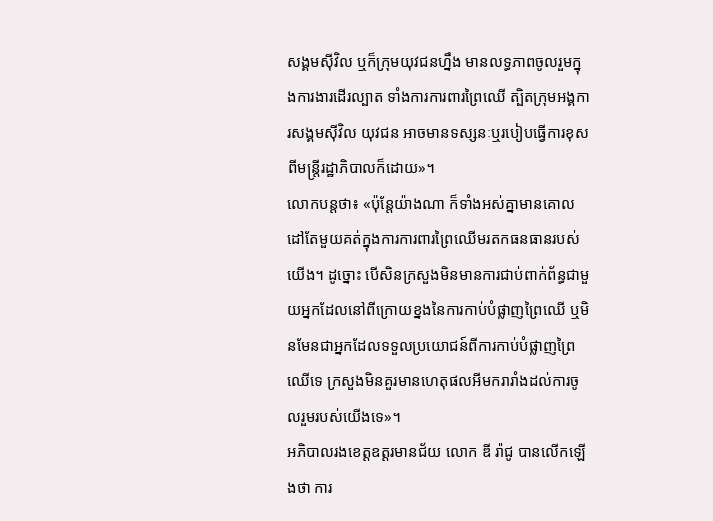សង្គមស៊ីវិល ឬក៏ក្រុមយុវជនហ្នឹង មានលទ្ធភាពចូលរួមក្នុងការងារដើរល្បាត ទាំងការការពារព្រៃឈើ ត្បិតក្រុមអង្គការសង្គមស៊ីវិល យុវជន អាចមានទស្សនៈឬរបៀបធ្វើការខុសពីមន្រ្តីរដ្ឋាភិបាលក៏ដោយ»។
លោកបន្តថា៖ «ប៉ុន្តែយ៉ាងណា ក៏ទាំងអស់គ្នាមានគោលដៅតែមួយគត់ក្នុងការការពារព្រៃឈើមរតកធនធានរបស់យើង។ ដូច្នោះ បើសិនក្រសួងមិនមានការជាប់ពាក់ព័ន្ធជាមួយអ្នកដែលនៅពីក្រោយខ្នងនៃការកាប់បំផ្លាញព្រៃឈើ ឬមិនមែនជាអ្នកដែលទទួលប្រយោជន៍ពីការកាប់បំផ្លាញព្រៃឈើទេ ក្រសួងមិនគួរមានហេតុផលអីមករារាំងដល់ការចូលរួមរបស់យើងទេ»។
អភិបាលរងខេត្តឧត្ដរមានជ័យ លោក ឌី រ៉ាជូ បានលើកឡើងថា ការ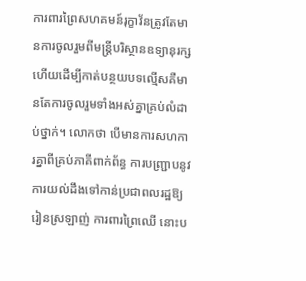ការពារព្រៃសហគមន៍រុក្ខាវ័នត្រូវតែមានការចូលរួមពីមន្រ្តីបរិស្ថានឧទ្យានុរក្ស ហើយដើម្បីកាត់បន្ថយបទល្មើសគឺមានតែការចូលរួមទាំងអស់គ្នាគ្រប់លំដាប់ថ្នាក់។ លោកថា បើមានការសហការគ្នាពីគ្រប់ភាគីពាក់ព័ន្ធ ការបញ្ជ្រាបនូវការយល់ដឹងទៅកាន់ប្រជាពលរដ្ឋឱ្យរៀនស្រឡាញ់ ការពារព្រៃឈើ នោះប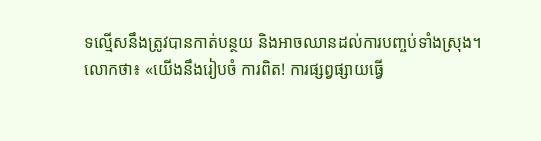ទល្មើសនឹងត្រូវបានកាត់បន្ថយ និងអាចឈានដល់ការបញ្ចប់ទាំងស្រុង។
លោកថា៖ «យើងនឹងរៀបចំ ការពិត! ការផ្សព្វផ្សាយធ្វើ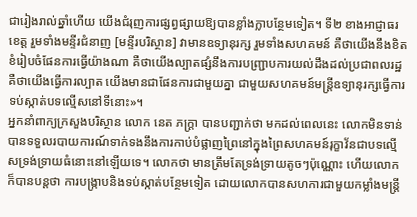ជារៀងរាល់ឆ្នាំហើយ យើងជំរុញការផ្សព្វផ្សាយឱ្យបានខ្លាំងក្លាបន្ថែមទៀត។ ទី២ ខាងអាជ្ញាធរខេត្ត រួមទាំងមន្ទីរជំនាញ [មន្ទីរបរិស្ថាន] វាមានឧទ្យានុរក្ស រួមទាំងសហគមន៍ គឺថាយើងនឹងខិតខំរៀបចំផែនការធ្វើយ៉ាងណា គឺថាយើងល្បាតផ្សំនឹងការបញ្ជ្រាបការយល់ដឹងដល់ប្រជាពលរដ្ឋ គឺថាយើងធ្វើការល្បាត យើងមានជាផែនការជាមួយគ្នា ជាមួយសហគមន៍មន្រ្តីឧទ្យានុរក្សធ្វើការទប់ស្កាត់បទល្មើសនៅទីនោះ»។
អ្នកនាំពាក្យក្រសួងបរិស្ថាន លោក នេត ភក្រ្តា បានបញ្ជាក់ថា មកដល់ពេលនេះ លោកមិនទាន់បានទទួលរបាយការណ៍ទាក់ទងនឹងការកាប់បំផ្លាញព្រៃនៅក្នុងព្រៃសហគមន៍រុក្ខាវ័នជាបទល្មើសទ្រង់ទ្រាយធំនោះនៅឡើយទេ។ លោកថា មានត្រឹមតែទ្រង់ទ្រាយតូចៗប៉ុណ្ណោះ ហើយលោកក៏បានបន្តថា ការបង្រ្កាបនិងទប់ស្កាត់បន្ថែមទៀត ដោយលោកបានសហការជាមួយកម្លាំងមន្រ្តី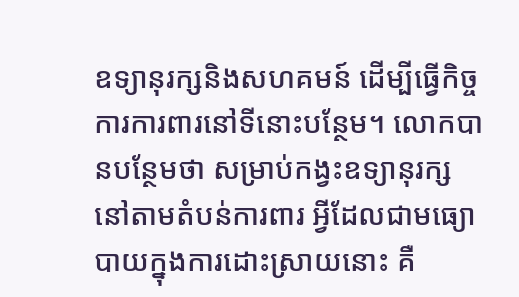ឧទ្យានុរក្សនិងសហគមន៍ ដើម្បីធ្វើកិច្ចការការពារនៅទីនោះបន្ថែម។ លោកបានបន្ថែមថា សម្រាប់កង្វះឧទ្យានុរក្សនៅតាមតំបន់ការពារ អ្វីដែលជាមធ្យោបាយក្នុងការដោះស្រាយនោះ គឺ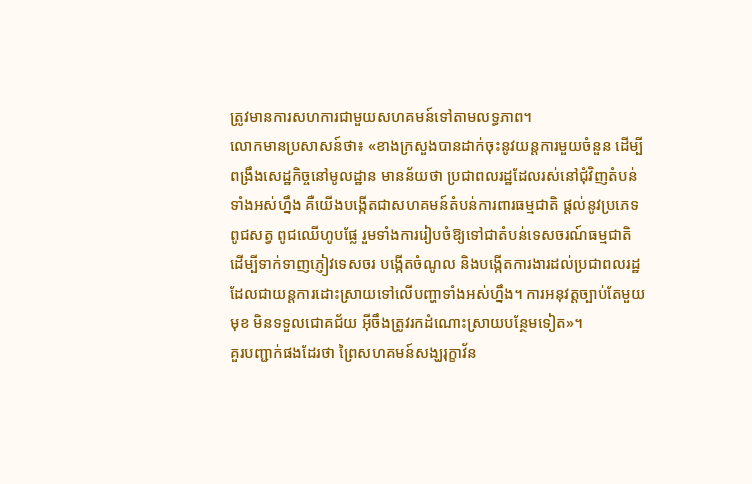ត្រូវមានការសហការជាមួយសហគមន៍ទៅតាមលទ្ធភាព។
លោកមានប្រសាសន៍ថា៖ «ខាងក្រសួងបានដាក់ចុះនូវយន្តការមួយចំនួន ដើម្បីពង្រឹងសេដ្ឋកិច្ចនៅមូលដ្ឋាន មានន័យថា ប្រជាពលរដ្ឋដែលរស់នៅជុំវិញតំបន់ទាំងអស់ហ្នឹង គឺយើងបង្កើតជាសហគមន៍តំបន់ការពារធម្មជាតិ ផ្ដល់នូវប្រភេទពូជសត្វ ពូជឈើហូបផ្លែ រួមទាំងការរៀបចំឱ្យទៅជាតំបន់ទេសចរណ៍ធម្មជាតិ ដើម្បីទាក់ទាញភ្ញៀវទេសចរ បង្កើតចំណូល និងបង្កើតការងារដល់ប្រជាពលរដ្ឋ ដែលជាយន្តការដោះស្រាយទៅលើបញ្ហាទាំងអស់ហ្នឹង។ ការអនុវត្តច្បាប់តែមួយមុខ មិនទទួលជោគជ័យ អ៊ីចឹងត្រូវរកដំណោះស្រាយបន្ថែមទៀត»។
គួរបញ្ជាក់ផងដែរថា ព្រៃសហគមន៍សង្ឃរុក្ខាវ័ន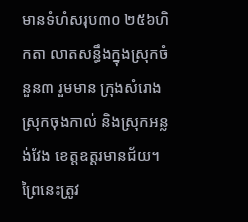មានទំហំសរុប៣០ ២៥៦ហិកតា លាតសន្ធឹងក្នុងស្រុកចំនួន៣ រួមមាន ក្រុងសំរោង ស្រុកចុងកាល់ និងស្រុកអន្លង់វែង ខេត្តឧត្ដរមានជ័យ។ ព្រៃនេះត្រូវ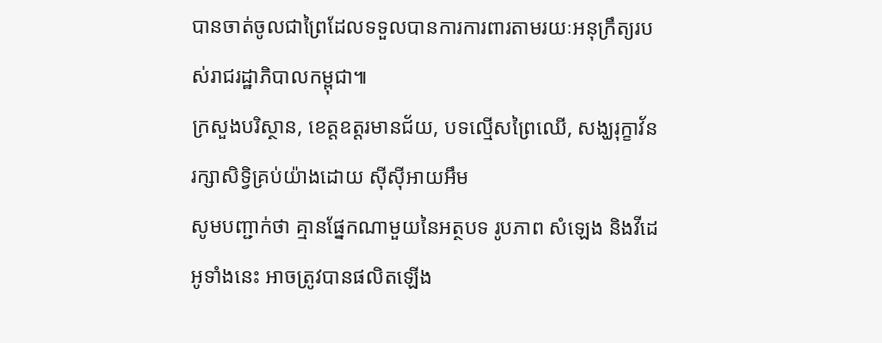បានចាត់ចូលជាព្រៃដែលទទួលបានការការពារតាមរយៈអនុក្រឹត្យរបស់រាជរដ្ឋាភិបាលកម្ពុជា៕
ក្រសួងបរិស្ថាន, ខេត្តឧត្ដរមានជ័យ, បទល្មើសព្រៃឈើ, សង្ឃរុក្ខាវ័ន
រក្សាសិទ្វិគ្រប់យ៉ាងដោយ ស៊ីស៊ីអាយអឹម
សូមបញ្ជាក់ថា គ្មានផ្នែកណាមួយនៃអត្ថបទ រូបភាព សំឡេង និងវីដេអូទាំងនេះ អាចត្រូវបានផលិតឡើង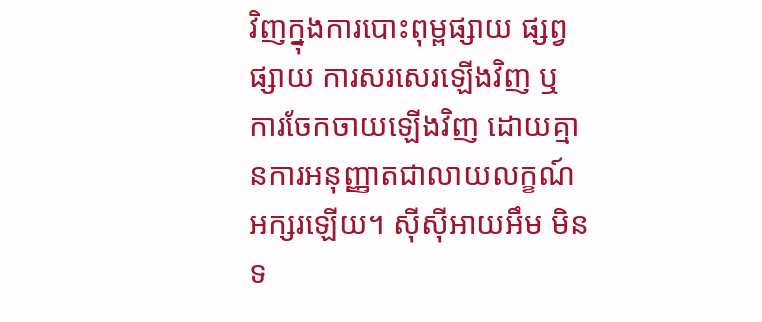វិញក្នុងការបោះពុម្ពផ្សាយ ផ្សព្វផ្សាយ ការសរសេរឡើងវិញ ឬ ការចែកចាយឡើងវិញ ដោយគ្មានការអនុញ្ញាតជាលាយលក្ខណ៍អក្សរឡើយ។ ស៊ីស៊ីអាយអឹម មិនទ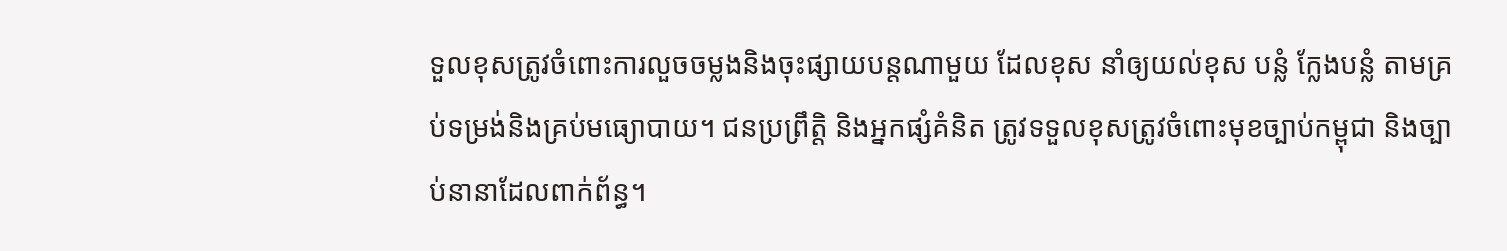ទួលខុសត្រូវចំពោះការលួចចម្លងនិងចុះផ្សាយបន្តណាមួយ ដែលខុស នាំឲ្យយល់ខុស បន្លំ ក្លែងបន្លំ តាមគ្រប់ទម្រង់និងគ្រប់មធ្យោបាយ។ ជនប្រព្រឹត្តិ និងអ្នកផ្សំគំនិត ត្រូវទទួលខុសត្រូវចំពោះមុខច្បាប់កម្ពុជា និងច្បាប់នានាដែលពាក់ព័ន្ធ។